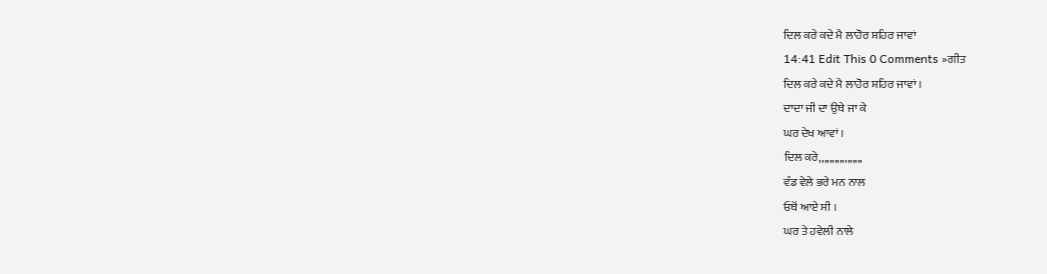ਦਿਲ ਕਰੇ ਕਦੇ ਮੈ ਲਾਹੋਰ ਸ਼ਹਿਰ ਜਾਵਾਂ
14:41 Edit This 0 Comments »ਗੀਤ
ਦਿਲ ਕਰੇ ਕਦੇ ਮੈ ਲਾਹੋਰ ਸ਼ਹਿਰ ਜਾਵਾਂ ।
ਦਾਦਾ ਜੀ ਦਾ ਉਥੇ ਜਾ ਕੇ
ਘਰ ਦੇਖ ਆਵਾਂ ।
ਦਿਲ ਕਰੇ,,,,,,,,,,,,,,,,,
ਵੰਡ ਵੇਲੇ ਭਰੇ ਮਨ ਨਾਲ
ਓਥੋਂ ਆਏ ਸੀ ।
ਘਰ ਤੇ ਹਵੇਲੀ ਨਾਲੇ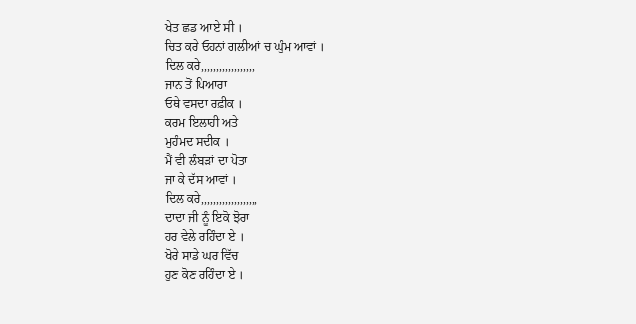ਖੇਤ ਛਡ ਆਏ ਸੀ ।
ਚਿਤ ਕਰੇ ਓਹਨਾਂ ਗਲੀਆਂ ਚ ਘੁੰਮ ਆਵਾਂ ।
ਦਿਲ ਕਰੇ,,,,,,,,,,,,,,,,,,
ਜਾਨ ਤੋਂ ਪਿਆਰਾ
ਓਥੇ ਵਸਦਾ ਰਫ਼ੀਕ ।
ਕਰਮ ਇਲਾਹੀ ਅਤੇ
ਮੁਹੰਮਦ ਸਦੀਕ ।
ਮੈਂ ਵੀ ਲੰਬੜਾਂ ਦਾ ਪੋਤਾ
ਜਾ ਕੇ ਦੱਸ ਆਵਾਂ ।
ਦਿਲ ਕਰੇ,,,,,,,,,,,,,,,,,,,
ਦਾਦਾ ਜੀ ਨੂੰ ਇਕੋ ਝੋਰਾ
ਹਰ ਵੇਲੇ ਰਹਿੰਦਾ ਏ ।
ਖੋਰੇ ਸਾਡੇ ਘਰ ਵਿੱਚ
ਹੁਣ ਕੋਣ ਰਹਿੰਦਾ ਏ ।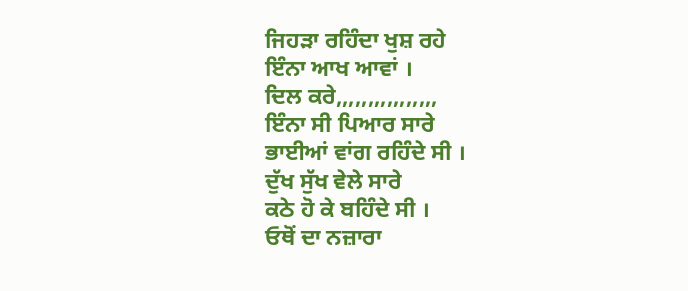ਜਿਹੜਾ ਰਹਿੰਦਾ ਖੁਸ਼ ਰਹੇ
ਇੰਨਾ ਆਖ ਆਵਾਂ ।
ਦਿਲ ਕਰੇ,,,,,,,,,,,,,,,,
ਇੰਨਾ ਸੀ ਪਿਆਰ ਸਾਰੇ
ਭਾਈਆਂ ਵਾਂਗ ਰਹਿੰਦੇ ਸੀ ।
ਦੁੱਖ ਸੁੱਖ ਵੇਲੇ ਸਾਰੇ
ਕਠੇ ਹੋ ਕੇ ਬਹਿੰਦੇ ਸੀ ।
ਓਥੋਂ ਦਾ ਨਜ਼ਾਰਾ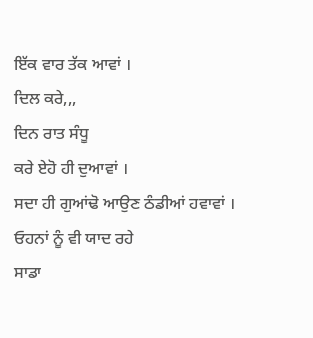ਇੱਕ ਵਾਰ ਤੱਕ ਆਵਾਂ ।
ਦਿਲ ਕਰੇ,,,
ਦਿਨ ਰਾਤ ਸੰਧੂ
ਕਰੇ ਏਹੋ ਹੀ ਦੁਆਵਾਂ ।
ਸਦਾ ਹੀ ਗੁਆਂਢੋ ਆਉਣ ਠੰਡੀਆਂ ਹਵਾਵਾਂ ।
ਓਹਨਾਂ ਨੂੰ ਵੀ ਯਾਦ ਰਹੇ
ਸਾਡਾ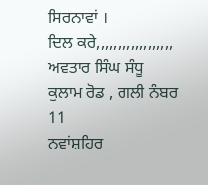ਸਿਰਨਾਵਾਂ ।
ਦਿਲ ਕਰੇ,,,,,,,,,,,,,,,,,,
ਅਵਤਾਰ ਸਿੰਘ ਸੰਧੂ
ਕੁਲਾਮ ਰੋਡ , ਗਲੀ ਨੰਬਰ 11
ਨਵਾਂਸ਼ਹਿਰ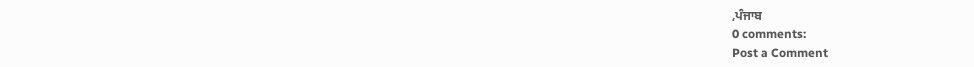,ਪੰਜਾਬ
0 comments:
Post a Comment